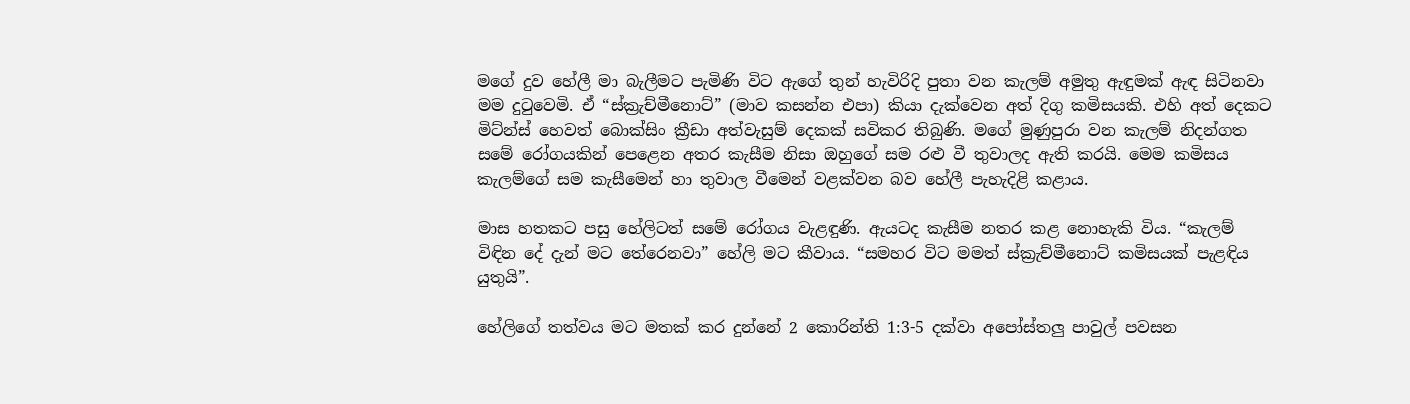මගේ දුව හේලී මා බැලීමට පැමිණි විට ඇගේ තුන් හැවිරිදි පුතා වන කැලම් අමුතු ඇඳුමක් ඇඳ සිටිනවා මම දුටුවෙමි. ඒ “ස්ක්‍රැච්මීනොට්” (මාව කසන්න එපා) කියා දැක්වෙන අත් දිගු කමිසයකි. එහි අත් දෙකට මිට්න්ස් හෙවත් බොක්සිං ක්‍රීඩා අත්වැසුම් දෙකක් සවිකර තිබුණි. මගේ මුණුපුරා වන කැලම් නිදන්ගත සමේ රෝගයකින් පෙළෙන අතර කැසීම නිසා ඔහුගේ සම රළු වී තුවාලද ඇති කරයි. මෙම කමිසය කැලම්ගේ සම කැසීමෙන් හා තුවාල වීමෙන් වළක්වන බව හේලී පැහැදිළි කළාය.

මාස හතකට පසු හේලිටත් සමේ රෝගය වැළඳුණි. ඇයටද කැසීම නතර කළ නොහැකි විය. “කැලම් විඳින දේ දැන් මට තේරෙනවා” හේලි මට කීවාය. “සමහර විට මමත් ස්ක්‍රැච්මීනොට් කමිසයක් පැළඳිය යුතුයි”.

හේලිගේ තත්වය මට මතක් කර දුන්නේ 2 කොරින්ති 1:3-5 දක්වා අපෝස්තලු පාවුල් පවසන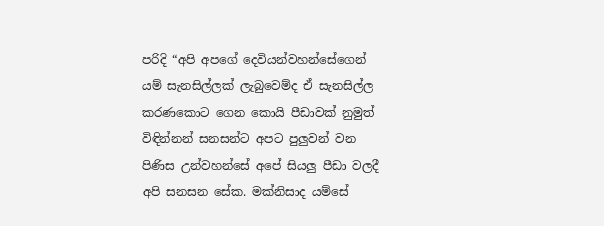පරිදි “අපි අපගේ දෙවියන්වහන්සේගෙන් යම් සැනසිල්ලක් ලැබුවෙම්ද ඒ සැනසිල්ල කරණකොට ගෙන කොයි පීඩාවක් නුමුත් විඳින්නන් සනසන්ට අපට පුලුවන් වන පිණිස උන්වහන්සේ අපේ සියලු පීඩා වලදී අපි සනසන සේක. මක්නිසාද යම්සේ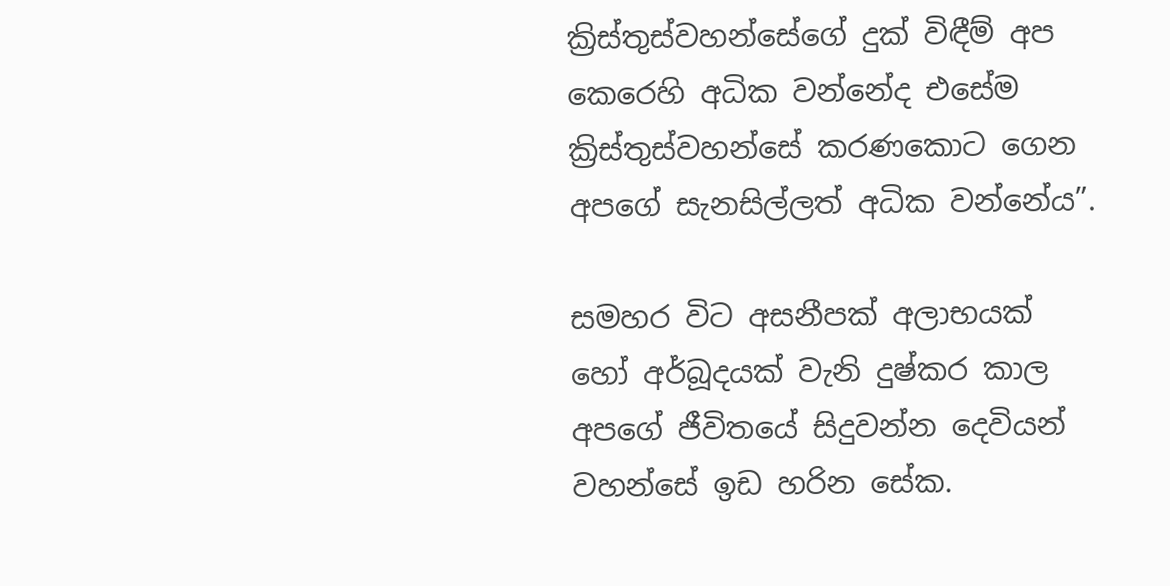ක්‍රිස්තුස්වහන්සේගේ දුක් විඳීම් අප කෙරෙහි අධික වන්නේද එසේම ක්‍රිස්තුස්වහන්සේ කරණකොට ගෙන අපගේ සැනසිල්ලත් අධික වන්නේය”.

සමහර විට අසනීපක් අලාභයක් හෝ අර්බූදයක් වැනි දුෂ්කර කාල අපගේ ජීවිතයේ සිදුවන්න දෙවියන් වහන්සේ ඉඩ හරින සේක.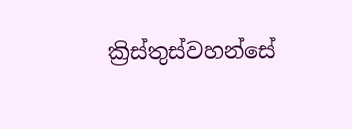ක්‍රිස්තුස්වහන්සේ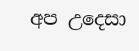අප උදෙසා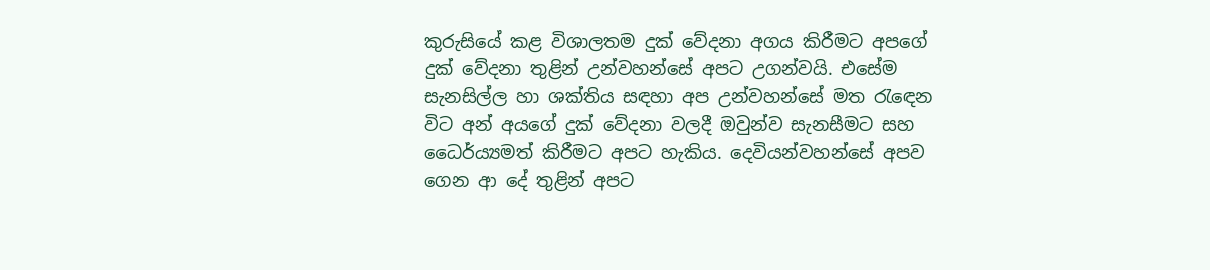කුරුසියේ කළ විශාලතම දුක් වේදනා අගය කිරීමට අපගේ දුක් වේදනා තුළින් උන්වහන්සේ අපට උගන්වයි. එසේම සැනසිල්ල හා ශක්තිය සඳහා අප උන්වහන්සේ මත රැඳෙන විට අන් අයගේ දුක් වේදනා වලදී ඔවුන්ව සැනසීමට සහ ධෛර්ය්‍යමත් කිරීමට අපට හැකිය. දෙවියන්වහන්සේ අපව ගෙන ආ දේ තුළින් අපට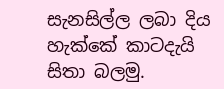සැනසිල්ල ලබා දිය හැක්කේ කාටදැයි සිතා බලමු.